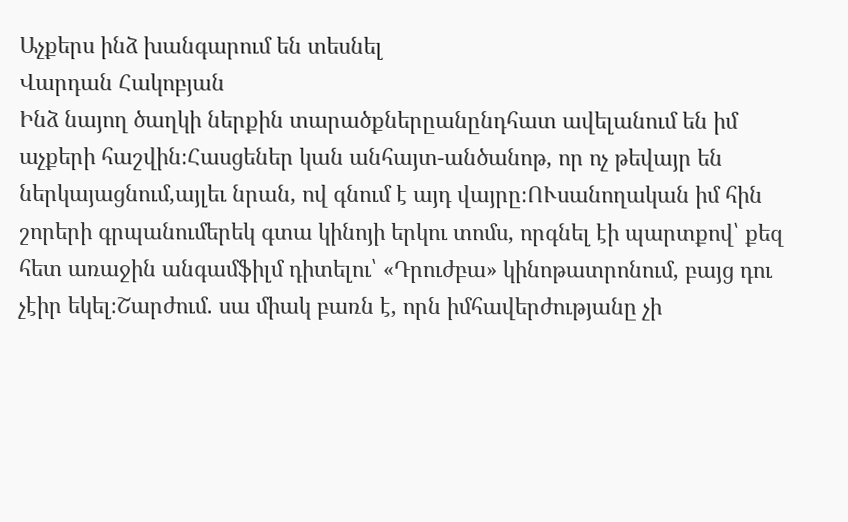Աչքերս ինձ խանգարում են տեսնել
Վարդան Հակոբյան
Ինձ նայող ծաղկի ներքին տարածքներըանընդհատ ավելանում են իմ աչքերի հաշվին։Հասցեներ կան անհայտ-անծանոթ, որ ոչ թեվայր են ներկայացնում,այլեւ նրան, ով գնում է այդ վայրը։ՈՒսանողական իմ հին շորերի գրպանումերեկ գտա կինոյի երկու տոմս, որգնել էի պարտքով՝ քեզ հետ առաջին անգամֆիլմ դիտելու՝ «Դրուժբա» կինոթատրոնում, բայց դու չէիր եկել։Շարժում. սա միակ բառն է, որն իմհավերժությանը չի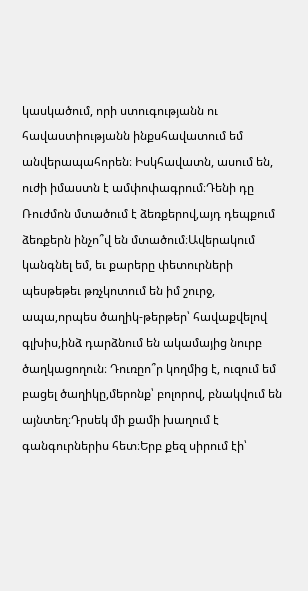կասկածում, որի ստուգությանն ու հավաստիությանն ինքսհավատում եմ անվերապահորեն։ Իսկհավատն, ասում են, ուժի իմաստն է ամփոփագրում։Դենի դը Ռուժմոն մտածում է ձեռքերով,այդ դեպքում ձեռքերն ինչո՞վ են մտածում։Ավերակում կանգնել եմ, եւ քարերը փետուրների պեսթեթեւ թռչկոտում են իմ շուրջ, ապա,որպես ծաղիկ-թերթեր՝ հավաքվելով գլխիս,ինձ դարձնում են ակամայից նուրբ ծաղկացողուն։ Դուռըո՞ր կողմից է, ուզում եմ բացել ծաղիկը,մերոնք՝ բոլորով, բնակվում են այնտեղ։Դրսեկ մի քամի խաղում է գանգուրներիս հետ։Երբ քեզ սիրում էի՝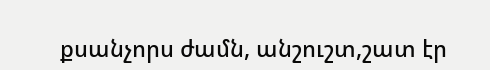քսանչորս ժամն, անշուշտ,շատ էր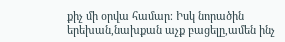քիչ մի օրվա համար։ Իսկ նորածին երեխան,նախքան աչք բացելը,ամեն ինչ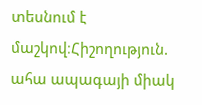տեսնում է մաշկով։Հիշողություն. ահա ապագայի միակ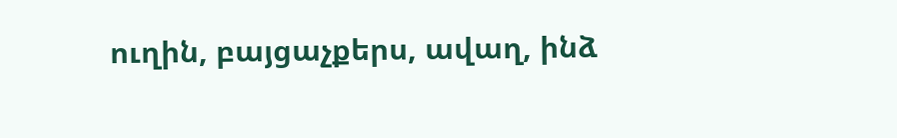ուղին, բայցաչքերս, ավաղ, ինձ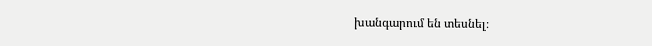խանգարում են տեսնել։